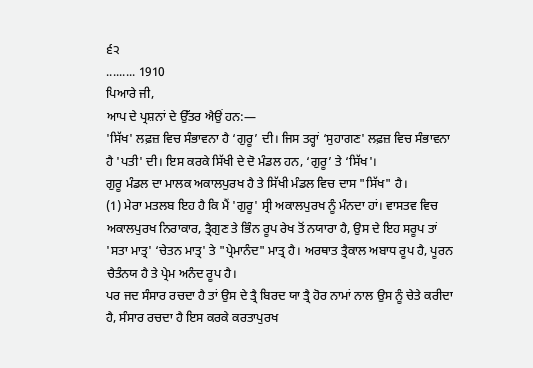੬੨
......... 1910
ਪਿਆਰੇ ਜੀ,
ਆਪ ਦੇ ਪ੍ਰਸ਼ਨਾਂ ਦੇ ਉੱਤਰ ਐਉਂ ਹਨ:—
'ਸਿੱਖ' ਲਫ਼ਜ਼ ਵਿਚ ਸੰਭਾਵਨਾ ਹੈ ‘ਗੁਰੂ’ ਦੀ। ਜਿਸ ਤਰ੍ਹਾਂ ‘ਸੁਹਾਗਣ' ਲਫ਼ਜ਼ ਵਿਚ ਸੰਭਾਵਨਾ ਹੈ 'ਪਤੀ' ਦੀ। ਇਸ ਕਰਕੇ ਸਿੱਖੀ ਦੇ ਦੋ ਮੰਡਲ ਹਨ, ‘ਗੁਰੂ’ ਤੇ ‘ਸਿੱਖ'।
ਗੁਰੂ ਮੰਡਲ ਦਾ ਮਾਲਕ ਅਕਾਲਪੁਰਖ ਹੈ ਤੇ ਸਿੱਖੀ ਮੰਡਲ ਵਿਚ ਦਾਸ "ਸਿੱਖ" ਹੈ।
(1) ਮੇਰਾ ਮਤਲਬ ਇਹ ਹੈ ਕਿ ਮੈਂ 'ਗੁਰੂ' ਸ੍ਰੀ ਅਕਾਲਪੁਰਖ ਨੂੰ ਮੰਨਦਾ ਹਾਂ। ਵਾਸਤਵ ਵਿਚ ਅਕਾਲਪੁਰਖ ਨਿਰਾਕਾਰ, ਤ੍ਰੈਗੁਣ ਤੇ ਭਿੰਨ ਰੂਪ ਰੇਖ ਤੋਂ ਨਯਾਰਾ ਹੈ, ਉਸ ਦੇ ਇਹ ਸਰੂਪ ਤਾਂ 'ਸਤਾ ਮਾਤ੍ਰ' ‘ਚੇਤਨ ਮਾਤ੍ਰ' ਤੇ "ਪ੍ਰੇਮਾਨੰਦ" ਮਾਤ੍ਰ ਹੈ। ਅਰਥਾਤ ਤ੍ਰੈਕਾਲ ਅਬਾਧ ਰੂਪ ਹੈ, ਪੂਰਨ ਚੈਤੰਨਯ ਹੈ ਤੇ ਪ੍ਰੇਮ ਅਨੰਦ ਰੂਪ ਹੈ।
ਪਰ ਜਦ ਸੰਸਾਰ ਰਚਦਾ ਹੈ ਤਾਂ ਉਸ ਦੇ ਤ੍ਰੈ ਬਿਰਦ ਯਾ ਤ੍ਰੈ ਹੋਰ ਨਾਮਾਂ ਨਾਲ ਉਸ ਨੂੰ ਚੇਤੇ ਕਰੀਦਾ ਹੈ, ਸੰਸਾਰ ਰਚਦਾ ਹੈ ਇਸ ਕਰਕੇ ਕਰਤਾਪੁਰਖ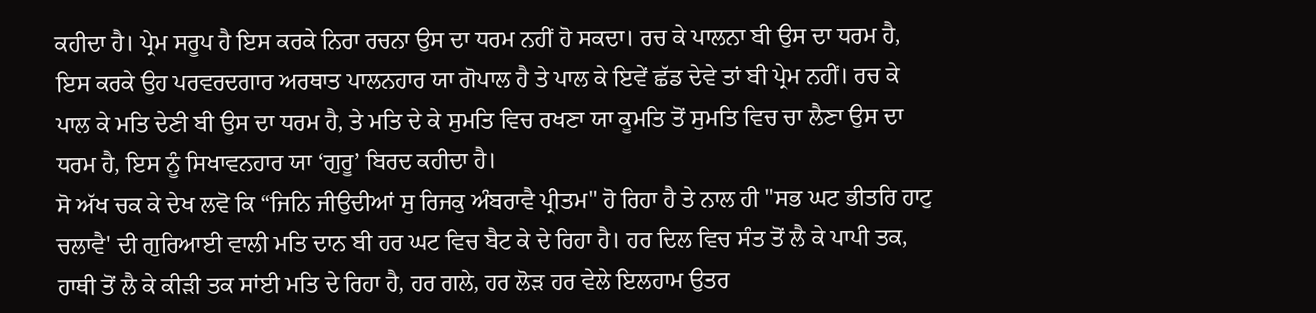ਕਹੀਦਾ ਹੈ। ਪ੍ਰੇਮ ਸਰੂਪ ਹੈ ਇਸ ਕਰਕੇ ਨਿਰਾ ਰਚਨਾ ਉਸ ਦਾ ਧਰਮ ਨਹੀਂ ਹੋ ਸਕਦਾ। ਰਚ ਕੇ ਪਾਲਨਾ ਬੀ ਉਸ ਦਾ ਧਰਮ ਹੈ, ਇਸ ਕਰਕੇ ਉਹ ਪਰਵਰਦਗਾਰ ਅਰਥਾਤ ਪਾਲਨਹਾਰ ਯਾ ਗੋਪਾਲ ਹੈ ਤੇ ਪਾਲ ਕੇ ਇਵੇਂ ਛੱਡ ਦੇਵੇ ਤਾਂ ਬੀ ਪ੍ਰੇਮ ਨਹੀਂ। ਰਚ ਕੇ ਪਾਲ ਕੇ ਮਤਿ ਦੇਣੀ ਬੀ ਉਸ ਦਾ ਧਰਮ ਹੈ, ਤੇ ਮਤਿ ਦੇ ਕੇ ਸੁਮਤਿ ਵਿਚ ਰਖਣਾ ਯਾ ਕੂਮਤਿ ਤੋਂ ਸੁਮਤਿ ਵਿਚ ਚਾ ਲੈਣਾ ਉਸ ਦਾ ਧਰਮ ਹੈ, ਇਸ ਨੂੰ ਸਿਖਾਵਨਹਾਰ ਯਾ ‘ਗੁਰੂ’ ਬਿਰਦ ਕਹੀਦਾ ਹੈ।
ਸੋ ਅੱਖ ਚਕ ਕੇ ਦੇਖ ਲਵੋ ਕਿ “ਜਿਨਿ ਜੀਉਦੀਆਂ ਸੁ ਰਿਜਕੁ ਅੰਬਰਾਵੈ ਪ੍ਰੀਤਮ" ਹੋ ਰਿਹਾ ਹੈ ਤੇ ਨਾਲ ਹੀ "ਸਭ ਘਟ ਭੀਤਰਿ ਹਾਟੁ ਚਲਾਵੈ' ਦੀ ਗੁਰਿਆਈ ਵਾਲੀ ਮਤਿ ਦਾਨ ਬੀ ਹਰ ਘਟ ਵਿਚ ਬੈਟ ਕੇ ਦੇ ਰਿਹਾ ਹੈ। ਹਰ ਦਿਲ ਵਿਚ ਸੰਤ ਤੋਂ ਲੈ ਕੇ ਪਾਪੀ ਤਕ, ਹਾਥੀ ਤੋਂ ਲੈ ਕੇ ਕੀੜੀ ਤਕ ਸਾਂਈ ਮਤਿ ਦੇ ਰਿਹਾ ਹੈ, ਹਰ ਗਲੇ, ਹਰ ਲੋੜ ਹਰ ਵੇਲੇ ਇਲਹਾਮ ਉਤਰ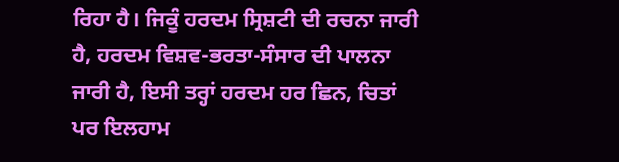ਰਿਹਾ ਹੈ। ਜਿਕੂੰ ਹਰਦਮ ਸ੍ਰਿਸ਼ਟੀ ਦੀ ਰਚਨਾ ਜਾਰੀ ਹੈ, ਹਰਦਮ ਵਿਸ਼ਵ-ਭਰਤਾ-ਸੰਸਾਰ ਦੀ ਪਾਲਨਾ ਜਾਰੀ ਹੈ, ਇਸੀ ਤਰ੍ਹਾਂ ਹਰਦਮ ਹਰ ਛਿਨ, ਚਿਤਾਂ ਪਰ ਇਲਹਾਮ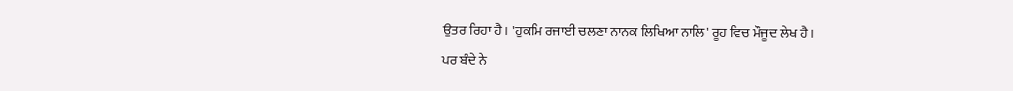ਉਤਰ ਰਿਹਾ ਹੈ। 'ਹੁਕਮਿ ਰਜਾਈ ਚਲਣਾ ਨਾਨਕ ਲਿਖਿਆ ਨਾਲਿ' ਰੂਹ ਵਿਚ ਮੌਜੂਦ ਲੇਖ ਹੈ।
ਪਰ ਬੰਦੇ ਨੇ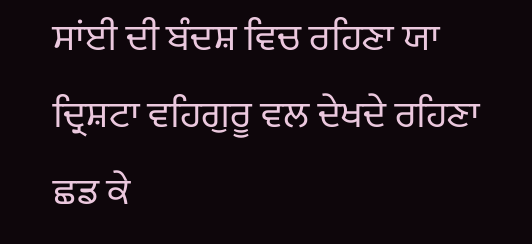ਸਾਂਈ ਦੀ ਬੰਦਸ਼ ਵਿਚ ਰਹਿਣਾ ਯਾ ਦ੍ਰਿਸ਼ਟਾ ਵਹਿਗੁਰੂ ਵਲ ਦੇਖਦੇ ਰਹਿਣਾ ਛਡ ਕੇ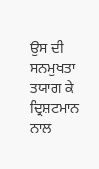ਉਸ ਦੀ ਸਨਮੁਖਤਾ ਤਯਾਗ ਕੇ ਦ੍ਰਿਸ਼ਟਮਾਨ ਨਾਲ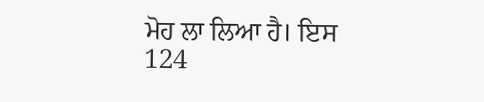ਮੋਹ ਲਾ ਲਿਆ ਹੈ। ਇਸ
124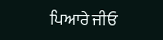ਪਿਆਰੇ ਜੀਓ